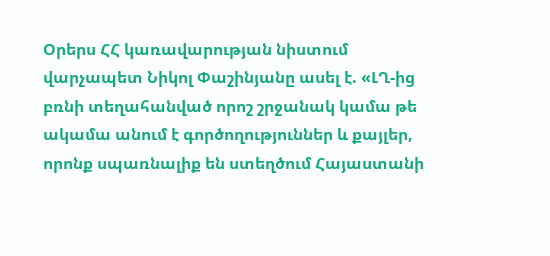Օրերս ՀՀ կառավարության նիստում վարչապետ Նիկոլ Փաշինյանը ասել է. «ԼՂ-ից բռնի տեղահանված որոշ շրջանակ կամա թե ակամա անում է գործողություններ և քայլեր, որոնք սպառնալիք են ստեղծում Հայաստանի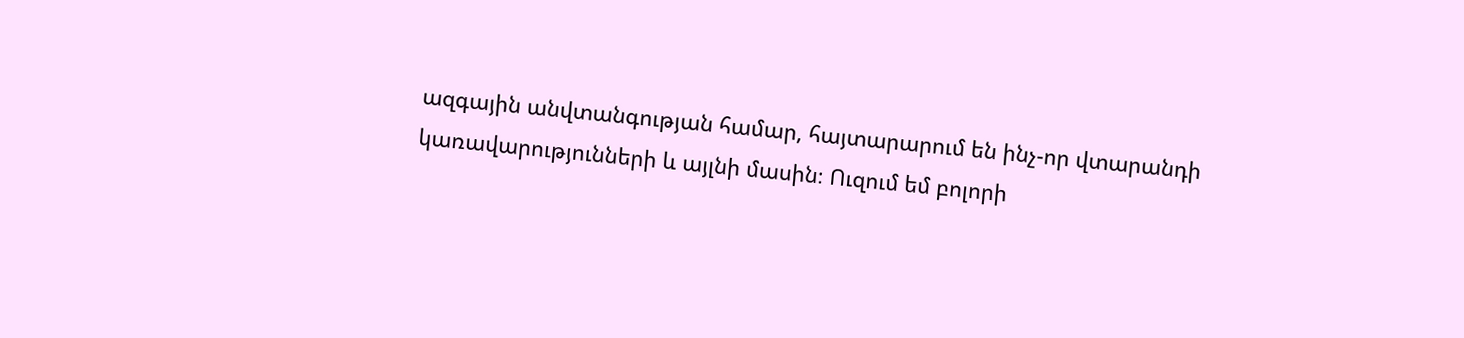ազգային անվտանգության համար, հայտարարում են ինչ-որ վտարանդի կառավարությունների և այլնի մասին։ Ուզում եմ բոլորի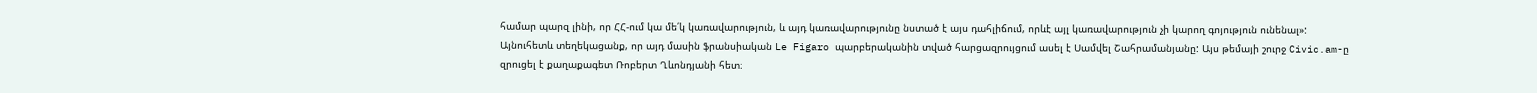համար պարզ լինի, որ ՀՀ-ում կա մե՛կ կառավարություն, և այդ կառավարությունը նստած է այս դահլիճում, որևէ այլ կառավարություն չի կարող գոյություն ունենալ»:
Այնուհետև տեղեկացանք, որ այդ մասին ֆրանսիական Le Figaro պարբերականին տված հարցազրույցում ասել է Սամվել Շահրամանյանը: Այս թեմայի շուրջ Civic.am-ը զրուցել է քաղաքագետ Ռոբերտ Ղևոնդյանի հետ։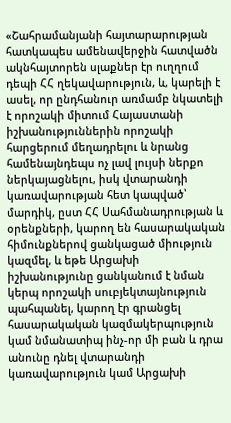«Շահրամանյանի հայտարարության հատկապես ամենավերջին հատվածն ակնհայտորեն սլաքներ էր ուղղում դեպի ՀՀ ղեկավարություն, և, կարելի է ասել, որ ընդհանուր առմամբ նկատելի է որոշակի միտում Հայաստանի իշխանություններին որոշակի հարցերում մեղադրելու և նրանց համենայնդեպս ոչ լավ լույսի ներքո ներկայացնելու, իսկ վտարանդի կառավարության հետ կապված՝ մարդիկ, ըստ ՀՀ Սահմանադրության և օրենքների, կարող են հասարակական հիմունքներով ցանկացած միություն կազմել, և եթե Արցախի իշխանությունը ցանկանում է նման կերպ որոշակի սուբյեկտայնություն պահպանել, կարող էր գրանցել հասարակական կազմակերպություն կամ նմանատիպ ինչ-որ մի բան և դրա անունը դնել վտարանդի կառավարություն կամ Արցախի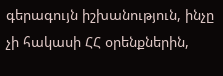գերագույն իշխանություն, ինչը չի հակասի ՀՀ օրենքներին,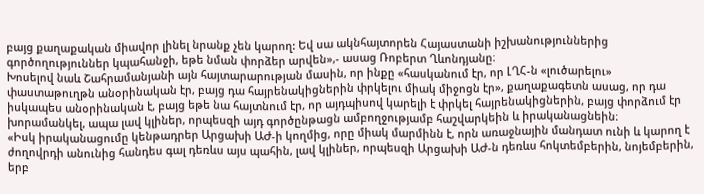բայց քաղաքական միավոր լինել նրանք չեն կարող: Եվ սա ակնհայտորեն Հայաստանի իշխանություններից գործողություններ կպահանջի, եթե նման փորձեր արվեն»,- ասաց Ռոբերտ Ղևոնդյանը։
Խոսելով նաև Շահրամանյանի այն հայտարարության մասին, որ ինքը «հասկանում էր, որ ԼՂՀ-ն «լուծարելու» փաստաթուղթն անօրինական էր, բայց դա հայրենակիցներին փրկելու միակ միջոցն էր», քաղաքագետն ասաց, որ դա իսկապես անօրինական է, բայց եթե նա հայտնում էր, որ այդպիսով կարելի է փրկել հայրենակիցներին, բայց փորձում էր խորամանկել, ապա լավ կլիներ, որպեսզի այդ գործընթացն ամբողջությամբ հաշվարկեին և իրականացնեին։
«Իսկ իրականացումը կենթադրեր Արցախի ԱԺ-ի կողմից, որը միակ մարմինն է, որն առաջնային մանդատ ունի և կարող է ժողովրդի անունից հանդես գալ դեռևս այս պահին, լավ կլիներ, որպեսզի Արցախի ԱԺ-ն դեռևս հոկտեմբերին, նոյեմբերին, երբ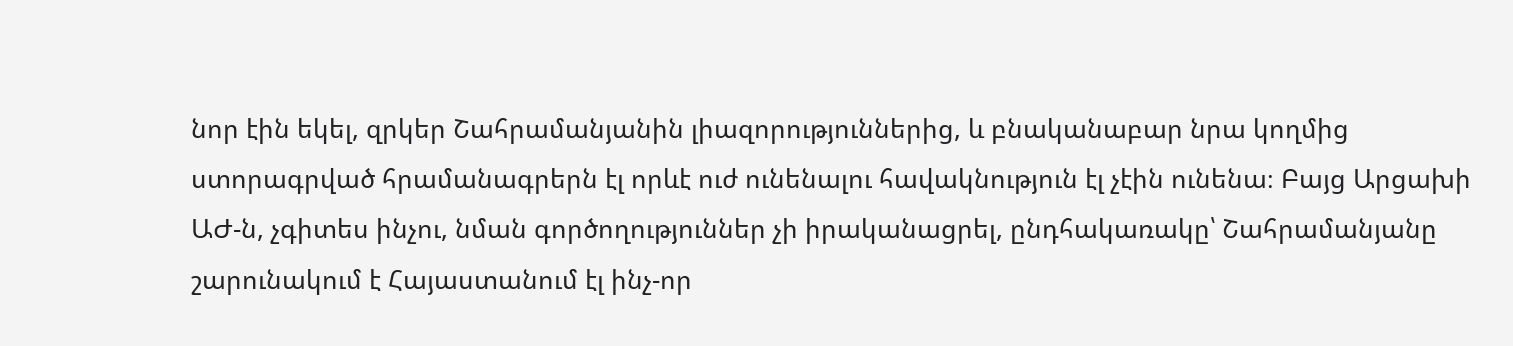նոր էին եկել, զրկեր Շահրամանյանին լիազորություններից, և բնականաբար նրա կողմից ստորագրված հրամանագրերն էլ որևէ ուժ ունենալու հավակնություն էլ չէին ունենա։ Բայց Արցախի ԱԺ-ն, չգիտես ինչու, նման գործողություններ չի իրականացրել, ընդհակառակը՝ Շահրամանյանը շարունակում է Հայաստանում էլ ինչ-որ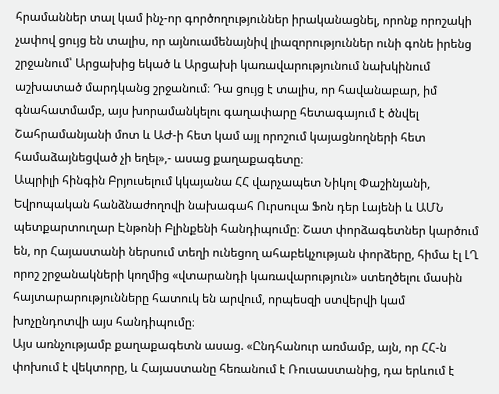հրամաններ տալ կամ ինչ-որ գործողություններ իրականացնել, որոնք որոշակի չափով ցույց են տալիս, որ այնուամենայնիվ լիազորություններ ունի գոնե իրենց շրջանում՝ Արցախից եկած և Արցախի կառավարությունում նախկինում աշխատած մարդկանց շրջանում։ Դա ցույց է տալիս, որ հավանաբար, իմ գնահատմամբ, այս խորամանկելու գաղափարը հետագայում է ծնվել Շահրամանյանի մոտ և ԱԺ-ի հետ կամ այլ որոշում կայացնողների հետ համաձայնեցված չի եղել»,- ասաց քաղաքագետը։
Ապրիլի հինգին Բրյուսելում կկայանա ՀՀ վարչապետ Նիկոլ Փաշինյանի, Եվրոպական հանձնաժողովի նախագահ Ուրսուլա Ֆոն դեր Լայենի և ԱՄՆ պետքարտուղար Էնթոնի Բլինքենի հանդիպումը։ Շատ փորձագետներ կարծում են, որ Հայաստանի ներսում տեղի ունեցող ահաբեկչության փորձերը, հիմա էլ ԼՂ որոշ շրջանակների կողմից «վտարանդի կառավարություն» ստեղծելու մասին հայտարարությունները հատուկ են արվում, որպեսզի ստվերվի կամ խոչընդոտվի այս հանդիպումը։
Այս առնչությամբ քաղաքագետն ասաց. «Ընդհանուր առմամբ, այն, որ ՀՀ-ն փոխում է վեկտորը, և Հայաստանը հեռանում է Ռուսաստանից, դա երևում է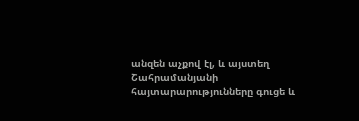անզեն աչքով էլ, և այստեղ Շահրամանյանի հայտարարությունները գուցե և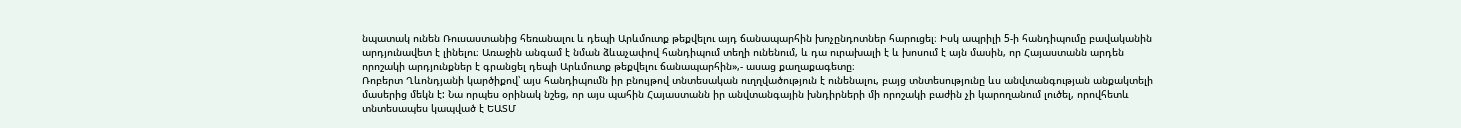նպատակ ունեն Ռուսաստանից հեռանալու և դեպի Արևմուտք թեքվելու այդ ճանապարհին խոչընդոտներ հարուցել։ Իսկ ապրիլի 5-ի հանդիպումը բավականին արդյունավետ է լինելու։ Առաջին անգամ է նման ձևաչափով հանդիպում տեղի ունենում, և դա ուրախալի է և խոսում է այն մասին, որ Հայաստանն արդեն որոշակի արդյունքներ է գրանցել դեպի Արևմուտք թեքվելու ճանապարհին»,- ասաց քաղաքագետը։
Ռոբերտ Ղևոնդյանի կարծիքով՝ այս հանդիպումն իր բնույթով տնտեսական ուղղվածություն է ունենալու, բայց տնտեսությունը ևս անվտանգության անքակտելի մասերից մեկն է: Նա որպես օրինակ նշեց, որ այս պահին Հայաստանն իր անվտանգային խնդիրների մի որոշակի բաժին չի կարողանում լուծել, որովհետև տնտեսապես կապված է ԵԱՏՄ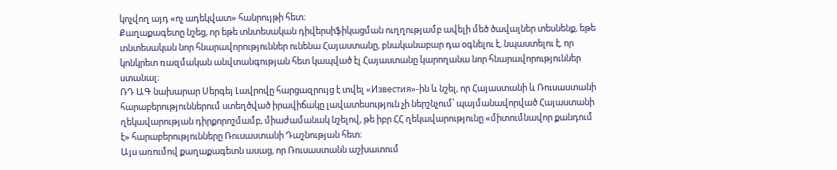կոչվող այդ «ոչ ադեկվատ» հանրույթի հետ։
Քաղաքագետը նշեց, որ եթե տնտեսական դիվերսիֆիկացման ուղղությամբ ավելի մեծ ծավալներ տեսնենք, եթե տնտեսական նոր հնարավորություններ ունենա Հայաստանը, բնականաբար դա օգնելու է, նպաստելու է, որ կոնկրետ ռազմական անվտանգության հետ կապված էլ Հայաստանը կարողանա նոր հնարավորություններ ստանալ։
ՌԴ ԱԳ նախարար Սերգեյ Լավրովը հարցազրույց է տվել «Известия»-ին և նշել, որ Հայաստանի և Ռուսաստանի հարաբերություններում ստեղծված իրավիճակը լավատեսություն չի ներշնչում՝ պայմանավորված Հայաստանի ղեկավարության դիրքորոշմամբ, միաժամանակ նշելով, թե իբր ՀՀ ղեկավարությունը «միտումնավոր քանդում է» հարաբերությունները Ռուսաստանի Դաշնության հետ։
Այս առումով քաղաքագետն ասաց, որ Ռուսաստանն աշխատում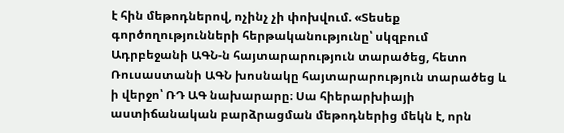է հին մեթոդներով, ոչինչ չի փոխվում. «Տեսեք գործողությունների հերթականությունը՝ սկզբում Ադրբեջանի ԱԳՆ-ն հայտարարություն տարածեց, հետո Ռուսաստանի ԱԳՆ խոսնակը հայտարարություն տարածեց և ի վերջո՝ ՌԴ ԱԳ նախարարը։ Սա հիերարխիայի աստիճանական բարձրացման մեթոդներից մեկն է, որն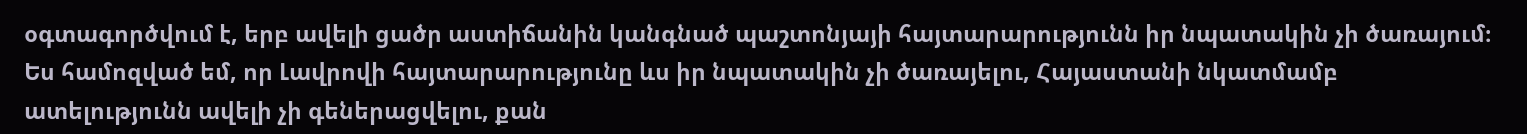օգտագործվում է, երբ ավելի ցածր աստիճանին կանգնած պաշտոնյայի հայտարարությունն իր նպատակին չի ծառայում։ Ես համոզված եմ, որ Լավրովի հայտարարությունը ևս իր նպատակին չի ծառայելու, Հայաստանի նկատմամբ ատելությունն ավելի չի գեներացվելու, քան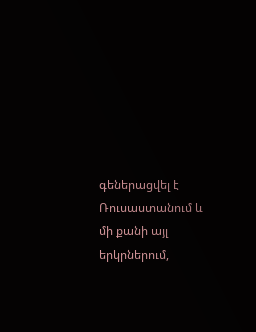գեներացվել է Ռուսաստանում և մի քանի այլ երկրներում,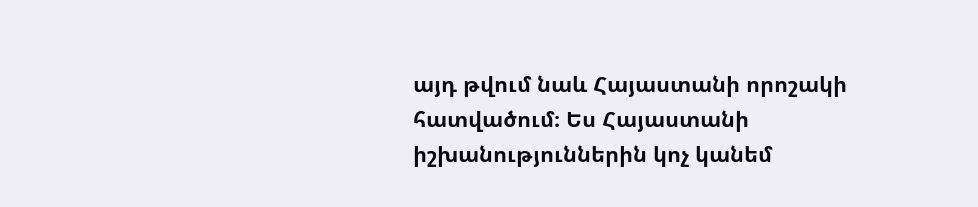այդ թվում նաև Հայաստանի որոշակի հատվածում։ Ես Հայաստանի իշխանություններին կոչ կանեմ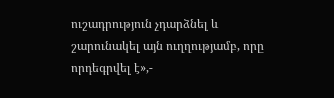ուշադրություն չդարձնել և շարունակել այն ուղղությամբ, որը որդեգրվել է»,-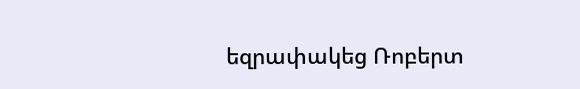եզրափակեց Ռոբերտ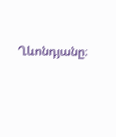Ղևոնդյանը։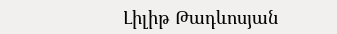Լիլիթ Թադևոսյան